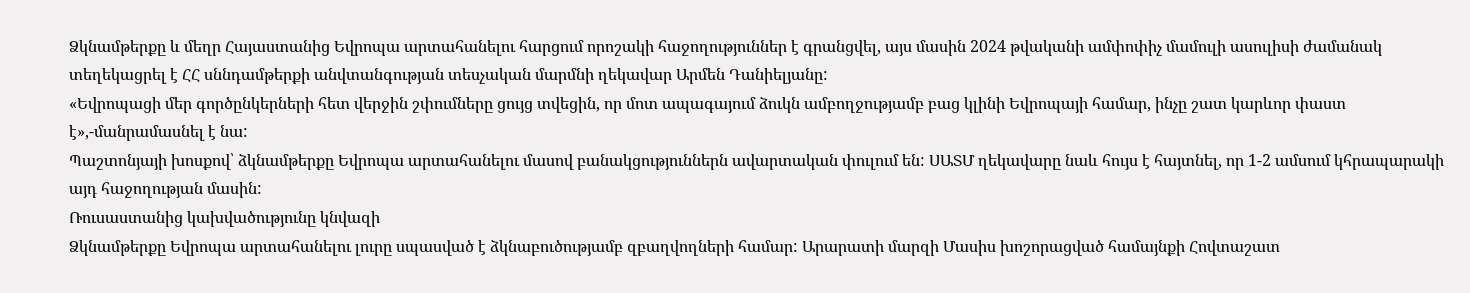Ձկնամթերքը և մեղր Հայաստանից Եվրոպա արտահանելու հարցում որոշակի հաջողություններ է գրանցվել, այս մասին 2024 թվականի ամփոփիչ մամուլի ասուլիսի ժամանակ տեղեկացրել է ՀՀ սննդամթերքի անվտանգության տեսչական մարմնի ղեկավար Արմեն Դանիելյանը:
«Եվրոպացի մեր գործընկերների հետ վերջին շփումները ցույց տվեցին, որ մոտ ապագայում ձուկն ամբողջությամբ բաց կլինի Եվրոպայի համար, ինչը շատ կարևոր փաստ է»,-մանրամասնել է նա:
Պաշտոնյայի խոսքով՝ ձկնամթերքը Եվրոպա արտահանելու մասով բանակցություններն ավարտական փուլում են: ՍԱՏՄ ղեկավարը նաև հույս է հայտնել, որ 1-2 ամսում կհրապարակի այդ հաջողության մասին:
Ռուսաստանից կախվածությունը կնվազի
Ձկնամթերքը Եվրոպա արտահանելու լուրը սպասված է ձկնաբուծությամբ զբաղվողների համար: Արարատի մարզի Մասիս խոշորացված համայնքի Հովտաշատ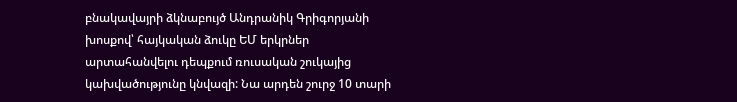բնակավայրի ձկնաբույծ Անդրանիկ Գրիգորյանի խոսքով՝ հայկական ձուկը ԵՄ երկրներ արտահանվելու դեպքում ռուսական շուկայից կախվածությունը կնվազի: Նա արդեն շուրջ 10 տարի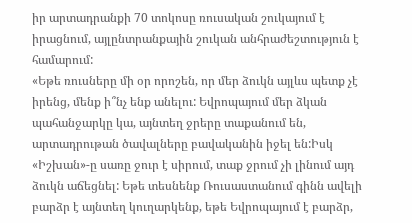իր արտադրանքի 70 տոկոսը ռուսական շուկայում է իրացնում, այլընտրանքային շուկան անհրաժեշտություն է համարում:
«Եթե ռուսները մի օր որոշեն, որ մեր ձուկն այլևս պետք չէ իրենց, մենք ի՞նչ ենք անելու: Եվրոպայում մեր ձկան պահանջարկը կա, այնտեղ ջրերը տաքանում են, արտադրութան ծավալները բավականին իջել են:Իսկ «Իշխան»-ը սառը ջուր է սիրում, տաք ջրում չի լինում այդ ձուկն աճեցնել: Եթե տեսնենք Ռուսաստանում գինն ավելի բարձր է այնտեղ կուղարկենք, եթե Եվրոպայում է բարձր,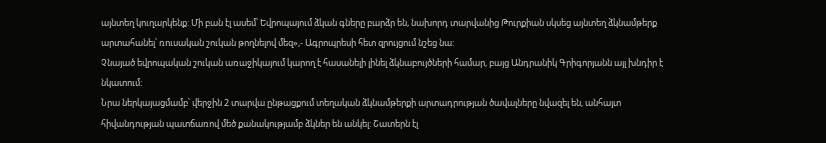այնտեղ կուղարկենք: Մի բան էլ ասեմ՝ Եվրոպայում ձկան գները բարձր են, նախորդ տարվանից Թուրքիան սկսեց այնտեղ ձկնամթերք արտահանել՝ ռուսական շուկան թողնելով մեզ»,- Ագրոպրեսի հետ զրույցում նշեց նա:
Չնայած եվրոպական շուկան առաջիկայում կարող է հասանելի լինել ձկնաբույծների համար, բայց Անդրանիկ Գրիգորյանն այլ խնդիր է նկատում:
Նրա ներկայացմամբ՝ վերջին 2 տարվա ընթացքում տեղական ձկնամթերքի արտադրության ծավալները նվազել են, անհայտ հիվանդության պատճառով մեծ քանակությամբ ձկներ են անկել: Շատերն էլ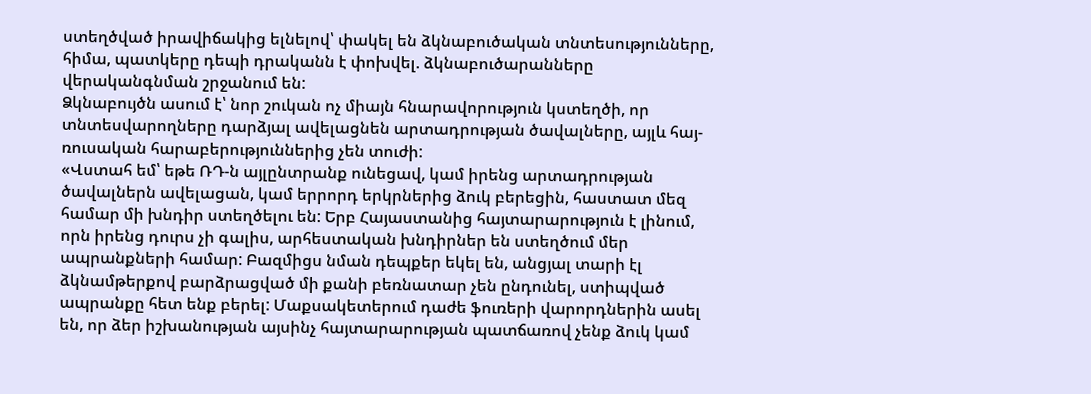ստեղծված իրավիճակից ելնելով՝ փակել են ձկնաբուծական տնտեսությունները, հիմա, պատկերը դեպի դրականն է փոխվել. ձկնաբուծարանները վերականգնման շրջանում են:
Ձկնաբույծն ասում է՝ նոր շուկան ոչ միայն հնարավորություն կստեղծի, որ տնտեսվարողները դարձյալ ավելացնեն արտադրության ծավալները, այլև հայ- ռուսական հարաբերություններից չեն տուժի:
«Վստահ եմ՝ եթե ՌԴ-ն այլընտրանք ունեցավ, կամ իրենց արտադրության ծավալներն ավելացան, կամ երրորդ երկրներից ձուկ բերեցին, հաստատ մեզ համար մի խնդիր ստեղծելու են: Երբ Հայաստանից հայտարարություն է լինում, որն իրենց դուրս չի գալիս, արհեստական խնդիրներ են ստեղծում մեր ապրանքների համար: Բազմիցս նման դեպքեր եկել են, անցյալ տարի էլ ձկնամթերքով բարձրացված մի քանի բեռնատար չեն ընդունել, ստիպված ապրանքը հետ ենք բերել: Մաքսակետերում դաժե ֆուռերի վարորդներին ասել են, որ ձեր իշխանության այսինչ հայտարարության պատճառով չենք ձուկ կամ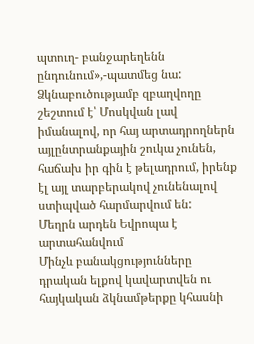պտուղ- բանջարեղենն ընդունում»,-պատմեց նա:
Ձկնաբուծությամբ զբաղվողը շեշտում է՝ Մոսկվան լավ իմանալով, որ հայ արտադրողներն այլընտրանքային շուկա չունեն, հաճախ իր գին է թելադրում, իրենք էլ այլ տարբերակով չունենալով ստիպված հարմարվում են:
Մեղրն արդեն Եվրոպա է արտահանվում
Մինչև բանակցությունները դրական ելքով կավարտվեն ու հայկական ձկնամթերքը կհասնի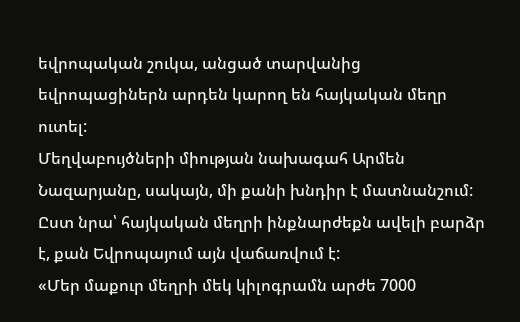եվրոպական շուկա, անցած տարվանից եվրոպացիներն արդեն կարող են հայկական մեղր ուտել:
Մեղվաբույծների միության նախագահ Արմեն Նազարյանը, սակայն, մի քանի խնդիր է մատնանշում: Ըստ նրա՝ հայկական մեղրի ինքնարժեքն ավելի բարձր է, քան Եվրոպայում այն վաճառվում է:
«Մեր մաքուր մեղրի մեկ կիլոգրամն արժե 7000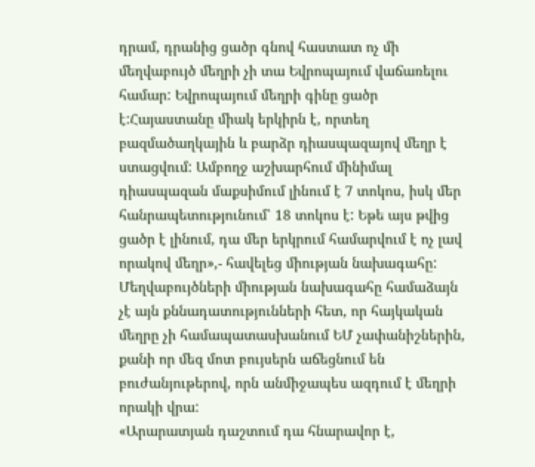դրամ, դրանից ցածր գնով հաստատ ոչ մի մեղվաբույծ մեղրի չի տա Եվրոպայում վաճառելու համար: Եվրոպայում մեղրի գինը ցածր է:Հայաստանը միակ երկիրն է, որտեղ բազմածաղկային և բարձր դիասպազայով մեղր է ստացվում: Ամբողջ աշխարհում մինիմալ դիասպազան մաքսիմում լինում է 7 տոկոս, իսկ մեր հանրապետությունում՝ 18 տոկոս է: Եթե այս թվից ցածր է լինում, դա մեր երկրում համարվում է ոչ լավ որակով մեղր»,- հավելեց միության նախագահը:
Մեղվաբույծների միության նախագահը համաձայն չէ այն քննադատությունների հետ, որ հայկական մեղրը չի համապատասխանում ԵՄ չափանիշներին, քանի որ մեզ մոտ բույսերն աճեցնում են բուժանյութերով, որն անմիջապես ազդում է մեղրի որակի վրա:
«Արարատյան դաշտում դա հնարավոր է,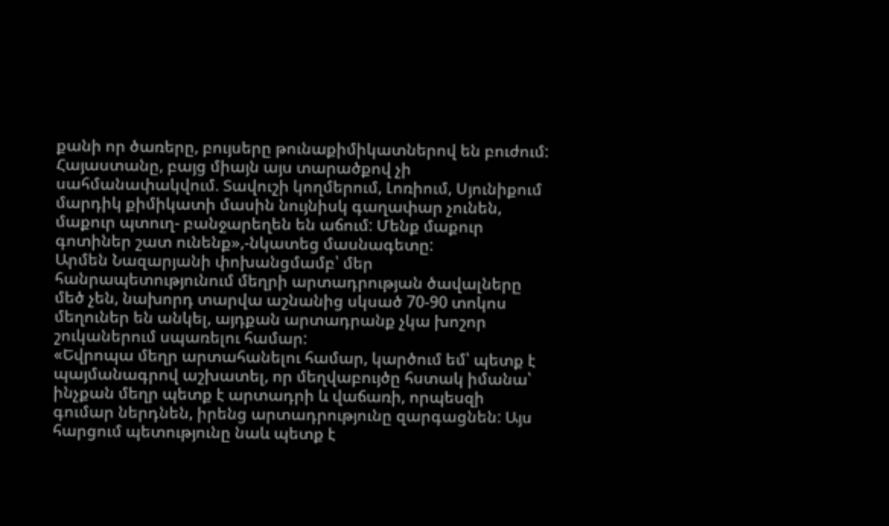քանի որ ծառերը, բույսերը թունաքիմիկատներով են բուժում: Հայաստանը, բայց միայն այս տարածքով չի սահմանափակվում. Տավուշի կողմերում, Լոռիում, Սյունիքում մարդիկ քիմիկատի մասին նույնիսկ գաղափար չունեն, մաքուր պտուղ- բանջարեղեն են աճում: Մենք մաքուր գոտիներ շատ ունենք»,-նկատեց մասնագետը:
Արմեն Նազարյանի փոխանցմամբ՝ մեր հանրապետությունում մեղրի արտադրության ծավալները մեծ չեն, նախորդ տարվա աշնանից սկսած 70-90 տոկոս մեղուներ են անկել, այդքան արտադրանք չկա խոշոր շուկաներում սպառելու համար:
«Եվրոպա մեղր արտահանելու համար, կարծում եմ՝ պետք է պայմանագրով աշխատել, որ մեղվաբույծը հստակ իմանա՝ ինչքան մեղր պետք է արտադրի և վաճառի, որպեսզի գումար ներդնեն, իրենց արտադրությունը զարգացնեն: Այս հարցում պետությունը նաև պետք է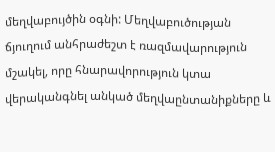մեղվաբույծին օգնի: Մեղվաբուծության ճյուղում անհրաժեշտ է ռազմավարություն մշակել, որը հնարավորություն կտա վերականգնել անկած մեղվաընտանիքները և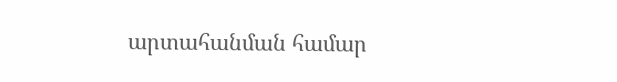արտահանման համար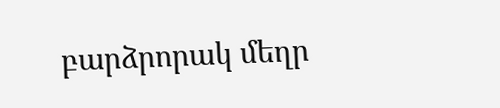բարձրորակ մեղր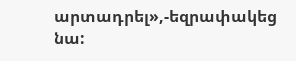արտադրել»,-եզրափակեց նա: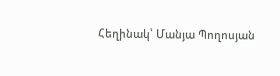Հեղինակ՝ Մանյա Պողոսյան